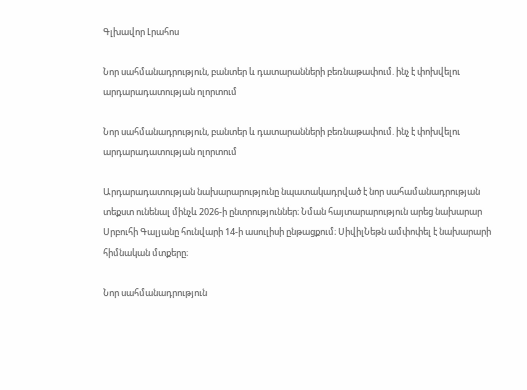Գլխավոր Լրահոս

Նոր սահմանադրություն, բանտեր և դատարանների բեռնաթափում. ինչ է փոխվելու արդարադատության ոլորտում

Նոր սահմանադրություն, բանտեր և դատարանների բեռնաթափում. ինչ է փոխվելու արդարադատության ոլորտում

Արդարադատության նախարարությունը նպատակադրված է նոր սահամանադրության տեքստ ունենալ մինչև 2026-ի ընտրություններ։ Նման հայտարարություն արեց նախարար Սրբուհի Գալյանը հունվարի 14-ի ասուլիսի ընթացքում։ ՍիվիլՆեթն ամփոփել է նախարարի հիմնական մտքերը։

Նոր սահմանադրություն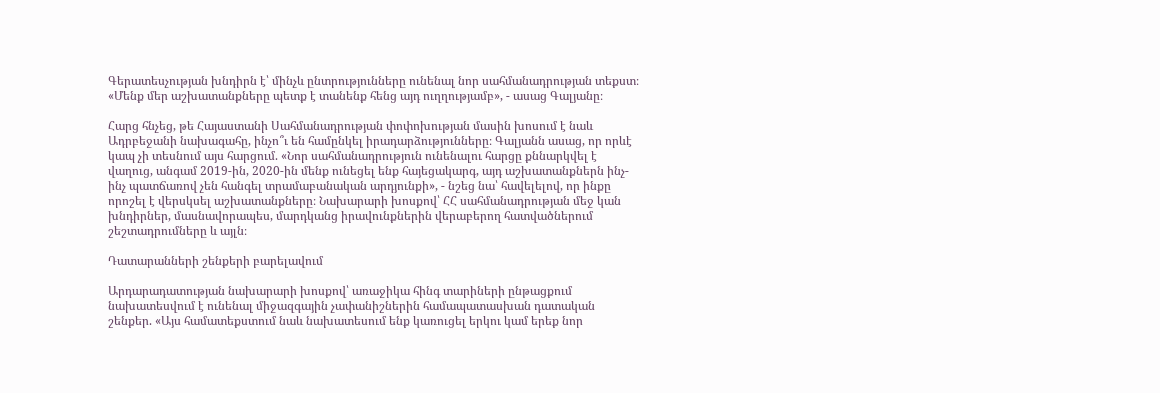Գերատեսչության խնդիրն է՝ մինչև ընտրությունները ունենալ նոր սահմանադրության տեքստ։ «Մենք մեր աշխատանքները պետք է տանենք հենց այդ ուղղությամբ», - ասաց Գալյանը։

Հարց հնչեց, թե Հայաստանի Սահմանադրության փոփոխության մասին խոսում է նաև Ադրբեջանի նախագահը, ինչո՞ւ են համընկել իրադարձությունները։ Գալյանն ասաց, որ որևէ կապ չի տեսնում այս հարցում. «Նոր սահմանադրություն ունենալու հարցը քննարկվել է վաղուց, անգամ 2019-ին, 2020-ին մենք ունեցել ենք հայեցակարգ, այդ աշխատանքներն ինչ-ինչ պատճառով չեն հանգել տրամաբանական արդյունքի», - նշեց նա՝ հավելելով, որ ինքը որոշել է վերսկսել աշխատանքները։ Նախարարի խոսքով՝ ՀՀ սահմանադրության մեջ կան խնդիրներ, մասնավորապես, մարդկանց իրավունքներին վերաբերող հատվածներում շեշտադրումները և այլն։

Դատարանների շենքերի բարելավում

Արդարադատության նախարարի խոսքով՝ առաջիկա հինգ տարիների ընթացքում նախատեսվում է ունենալ միջազգային չափանիշներին համապատասխան դատական շենքեր. «Այս համատեքստում նաև նախատեսում ենք կառուցել երկու կամ երեք նոր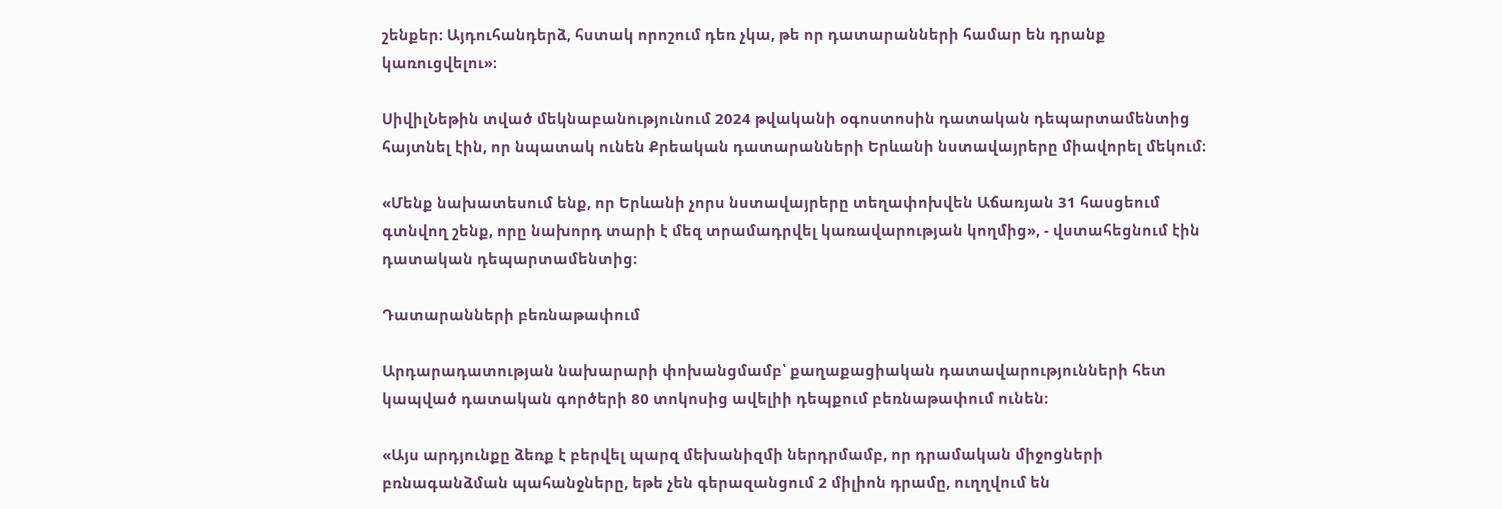շենքեր։ Այդուհանդերձ, հստակ որոշում դեռ չկա, թե որ դատարանների համար են դրանք կառուցվելու»։

ՍիվիլՆեթին տված մեկնաբանությունում 2024 թվականի օգոստոսին դատական դեպարտամենտից հայտնել էին, որ նպատակ ունեն Քրեական դատարանների Երևանի նստավայրերը միավորել մեկում։

«Մենք նախատեսում ենք, որ Երևանի չորս նստավայրերը տեղափոխվեն Աճառյան 31 հասցեում գտնվող շենք, որը նախորդ տարի է մեզ տրամադրվել կառավարության կողմից», - վստահեցնում էին դատական դեպարտամենտից։

Դատարանների բեռնաթափում

Արդարադատության նախարարի փոխանցմամբ՝ քաղաքացիական դատավարությունների հետ կապված դատական գործերի 80 տոկոսից ավելիի դեպքում բեռնաթափում ունեն։

«Այս արդյունքը ձեռք է բերվել պարզ մեխանիզմի ներդրմամբ, որ դրամական միջոցների բռնագանձման պահանջները, եթե չեն գերազանցում 2 միլիոն դրամը, ուղղվում են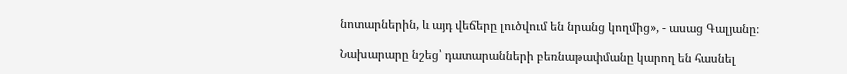նոտարներին, և այդ վեճերը լուծվում են նրանց կողմից», - ասաց Գալյանը։

Նախարարը նշեց՝ դատարանների բեռնաթափմանը կարող են հասնել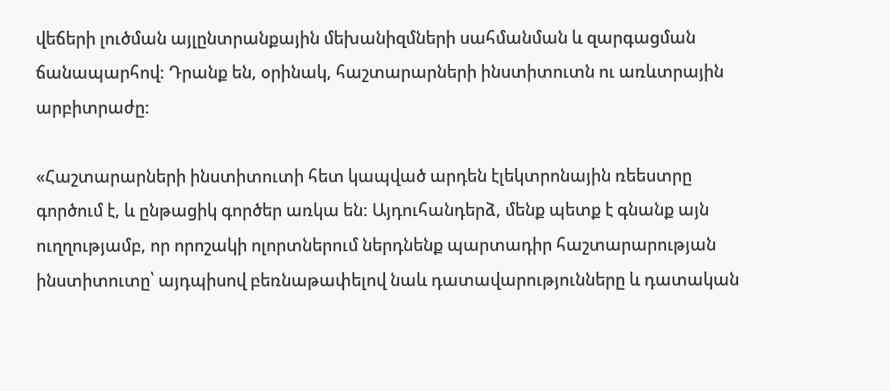վեճերի լուծման այլընտրանքային մեխանիզմների սահմանման և զարգացման ճանապարհով: Դրանք են, օրինակ, հաշտարարների ինստիտուտն ու առևտրային արբիտրաժը:

«Հաշտարարների ինստիտուտի հետ կապված արդեն էլեկտրոնային ռեեստրը գործում է, և ընթացիկ գործեր առկա են: Այդուհանդերձ, մենք պետք է գնանք այն ուղղությամբ, որ որոշակի ոլորտներում ներդնենք պարտադիր հաշտարարության ինստիտուտը՝ այդպիսով բեռնաթափելով նաև դատավարությունները և դատական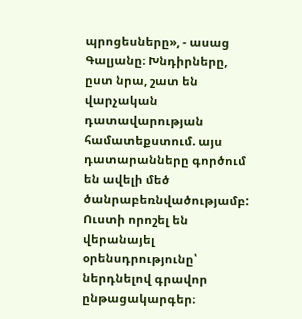պրոցեսները», - ասաց Գալյանը։ Խնդիրները, ըստ նրա, շատ են վարչական դատավարության համատեքստում. այս դատարանները գործում են ավելի մեծ ծանրաբեռնվածությամբ: Ուստի որոշել են վերանայել օրենսդրությունը՝ ներդնելով գրավոր ընթացակարգեր։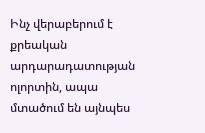Ինչ վերաբերում է քրեական արդարադատության ոլորտին, ապա մտածում են այնպես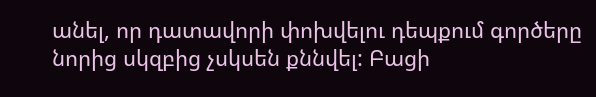անել, որ դատավորի փոխվելու դեպքում գործերը նորից սկզբից չսկսեն քննվել: Բացի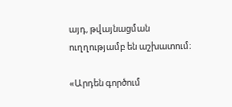այդ, թվայնացման ուղղությամբ են աշխատում։

«Արդեն գործում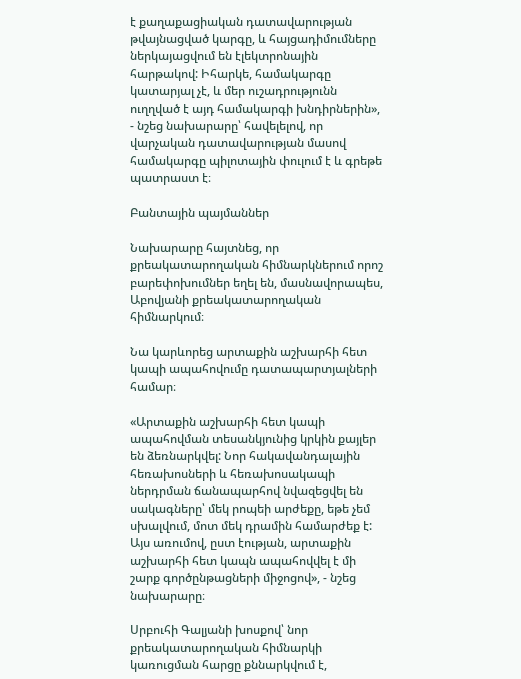է քաղաքացիական դատավարության թվայնացված կարգը, և հայցադիմումները ներկայացվում են էլեկտրոնային հարթակով: Իհարկե, համակարգը կատարյալ չէ, և մեր ուշադրությունն ուղղված է այդ համակարգի խնդիրներին», - նշեց նախարարը՝ հավելելով, որ վարչական դատավարության մասով համակարգը պիլոտային փուլում է և գրեթե պատրաստ է։

Բանտային պայմաններ

Նախարարը հայտնեց, որ քրեակատարողական հիմնարկներում որոշ բարեփոխումներ եղել են, մասնավորապես, Աբովյանի քրեակատարողական հիմնարկում։

Նա կարևորեց արտաքին աշխարհի հետ կապի ապահովումը դատապարտյալների համար։

«Արտաքին աշխարհի հետ կապի ապահովման տեսանկյունից կրկին քայլեր են ձեռնարկվել: Նոր հակավանդալային հեռախոսների և հեռախոսակապի ներդրման ճանապարհով նվազեցվել են սակագները՝ մեկ րոպեի արժեքը, եթե չեմ սխալվում, մոտ մեկ դրամին համարժեք է: Այս առումով, ըստ էության, արտաքին աշխարհի հետ կապն ապահովվել է մի շարք գործընթացների միջոցով», - նշեց նախարարը։

Սրբուհի Գալյանի խոսքով՝ նոր քրեակատարողական հիմնարկի կառուցման հարցը քննարկվում է,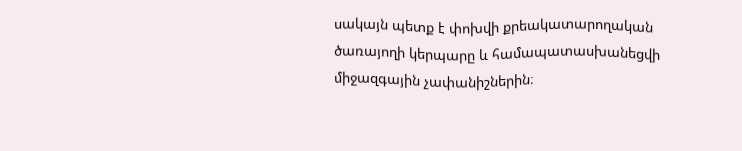սակայն պետք է փոխվի քրեակատարողական ծառայողի կերպարը և համապատասխանեցվի միջազգային չափանիշներին։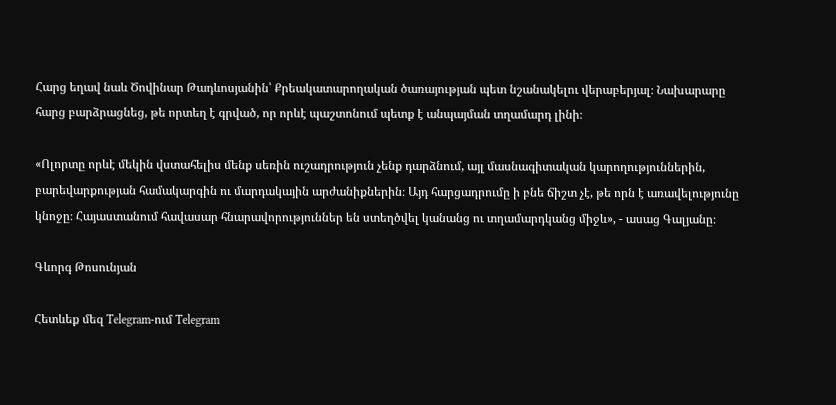Հարց եղավ նաև Ծովինար Թադևոսյանին՝ Քրեակատարողական ծառայության պետ նշանակելու վերաբերյալ։ Նախարարը հարց բարձրացնեց, թե որտեղ է գրված, որ որևէ պաշտոնում պետք է անպայման տղամարդ լինի։

«Ոլորտը որևէ մեկին վստահելիս մենք սեռին ուշադրություն չենք դարձնում, այլ մասնագիտական կարողություններին, բարեվարքության համակարգին ու մարդակային արժանիքներին։ Այդ հարցադրումը ի բնե ճիշտ չէ, թե որն է առավելությունը կնոջը։ Հայաստանում հավասար հնարավորություններ են ստեղծվել կանանց ու տղամարդկանց միջև», - ասաց Գալյանը։

Գևորգ Թոսունյան

Հետևեք մեզ Telegram-ում Telegram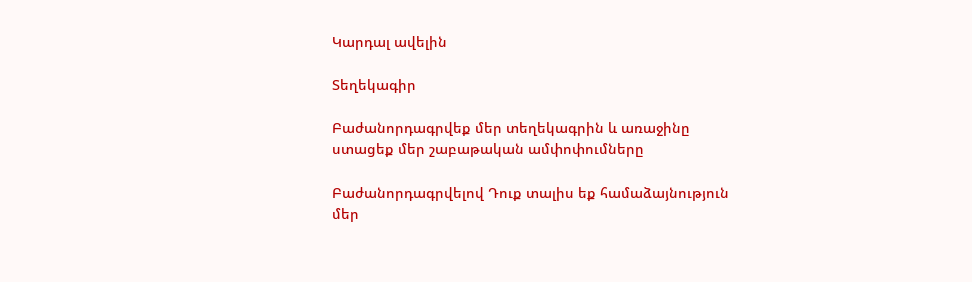Կարդալ ավելին

Տեղեկագիր

Բաժանորդագրվեք մեր տեղեկագրին և առաջինը ստացեք մեր շաբաթական ամփոփումները

Բաժանորդագրվելով Դուք տալիս եք համաձայնություն մեր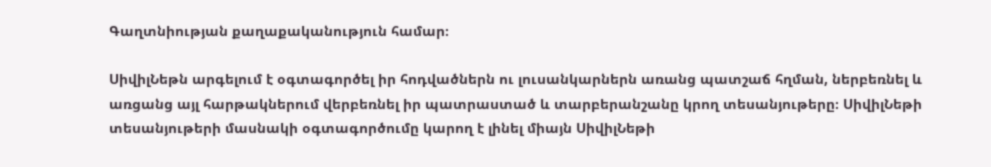Գաղտնիության քաղաքականություն համար։

ՍիվիլՆեթն արգելում է օգտագործել իր հոդվածներն ու լուսանկարներն առանց պատշաճ հղման, ներբեռնել և առցանց այլ հարթակներում վերբեռնել իր պատրաստած և տարբերանշանը կրող տեսանյութերը։ ՍիվիլՆեթի տեսանյութերի մասնակի օգտագործումը կարող է լինել միայն ՍիվիլՆեթի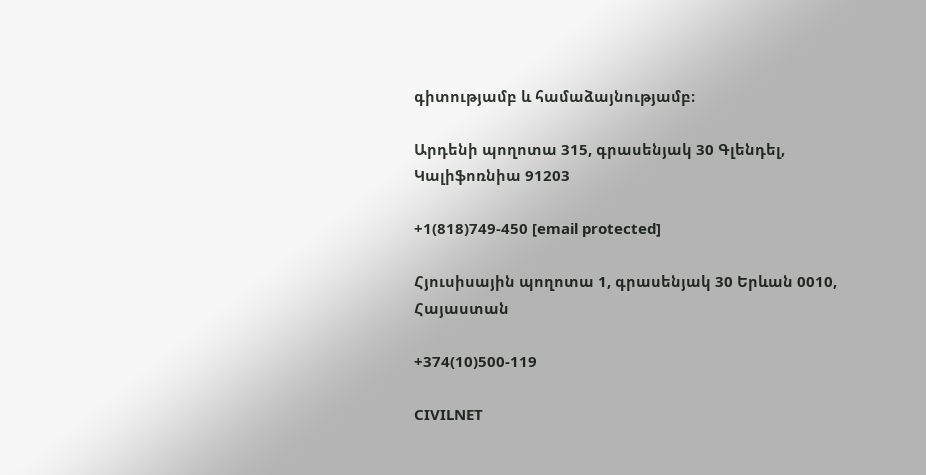գիտությամբ և համաձայնությամբ։

Արդենի պողոտա 315, գրասենյակ 30 Գլենդել, Կալիֆոռնիա 91203

+1(818)749-450 [email protected]

Հյուսիսային պողոտա 1, գրասենյակ 30 Երևան 0010, Հայաստան

+374(10)500-119

CIVILNET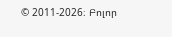© 2011-2026։ Բոլոր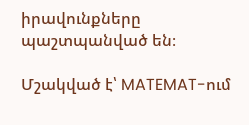իրավունքները պաշտպանված են։

Մշակված է՝ MATEMAT-ում